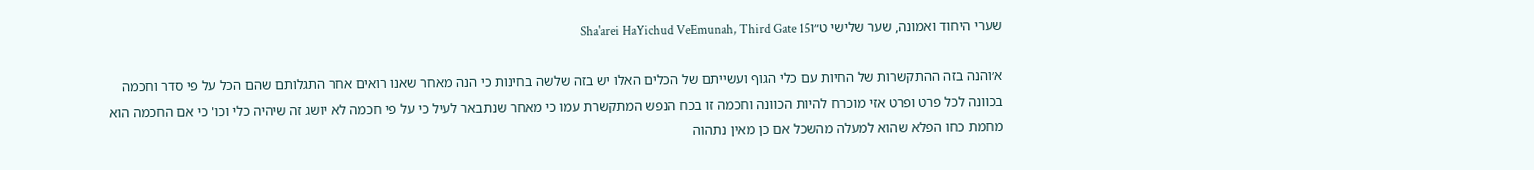שערי היחוד ואמונה, שער שלישי ט״וSha'arei HaYichud VeEmunah, Third Gate 15

א׳והנה בזה ההתקשרות של החיות עם כלי הגוף ועשייתם של הכלים האלו יש בזה שלשה בחינות כי הנה מאחר שאנו רואים אחר התגלותם שהם הכל על פי סדר וחכמה בכוונה לכל פרט ופרט אזי מוכרח להיות הכוונה וחכמה זו בכח הנפש המתקשרת עמו כי מאחר שנתבאר לעיל כי על פי חכמה לא יושג זה שיהיה כלי וכו' כי אם החכמה הוא מחמת כחו הפלא שהוא למעלה מהשכל אם כן מאין נתהוה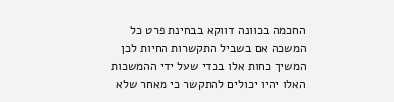החכמה בכוונה דווקא בבחינת פרט כל המשכה אם בשביל התקשרות החיות לכן המשיך כחות אלו בכדי שעל ידי ההמשכות האלו יהיו יכולים להתקשר כי מאחר שלא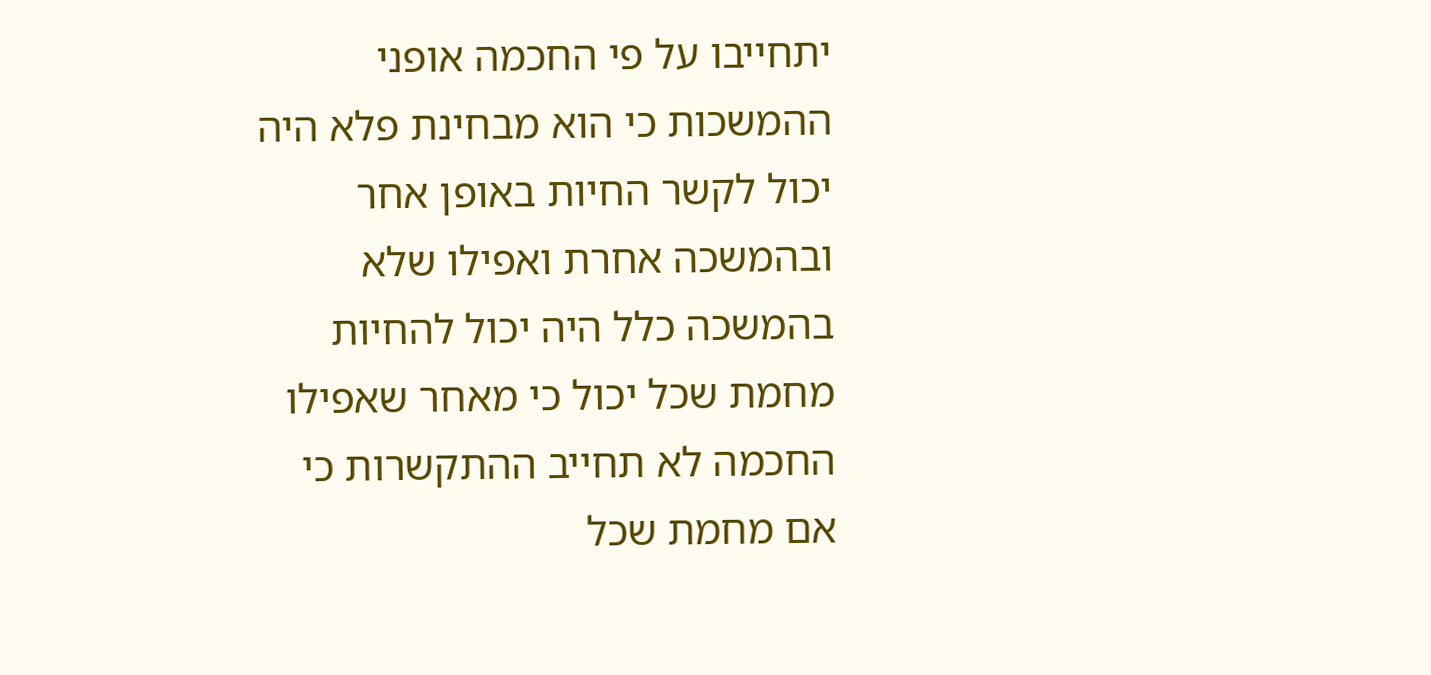יתחייבו על פי החכמה אופני ההמשכות כי הוא מבחינת פלא היה יכול לקשר החיות באופן אחר ובהמשכה אחרת ואפילו שלא בהמשכה כלל היה יכול להחיות מחמת שכל יכול כי מאחר שאפילו החכמה לא תחייב ההתקשרות כי אם מחמת שכל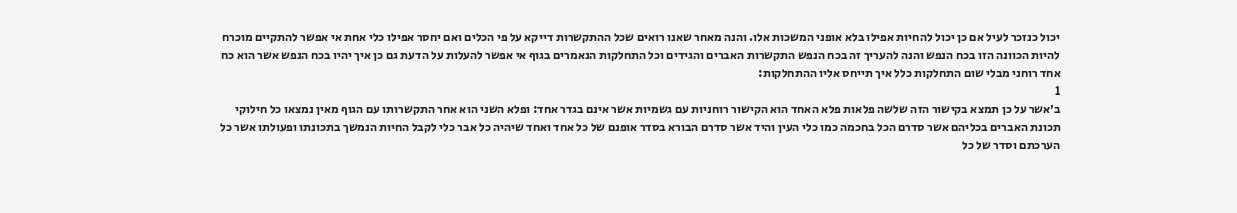יכול כנזכר לעיל אם כן יכול להחיות אפילו בלא אופני המשכות אלו. והנה מאחר שאנו רואים שכל ההתקשרות דייקא על פי הכלים ואם יחסר אפילו כלי אחת אי אפשר להתקיים מוכרח להיות הכוונה הזו בכח הנפש והנה להעריך זה בכח הנפש התקשרות האברים והגידים וכל התחלקות הנאמרים בגוף אי אפשר להעלות על הדעת גם כן איך יהיו בכח הנפש אשר הוא כח אחד רוחני מבלי שום התחלקות כלל איך תייחס אליו ההתחלקות:
1
ב׳אשר על כן תמצא בקישור הזה שלשה פלאות פלא האחד הוא הקישור רוחניות עם גשמיות אשר אינם בגדר אחד: ופלא השני הוא אחר התקשרותו עם הגוף מאין נמצאו כל חילוקי תכונת האברים בכליהם אשר סדרם הכל בחכמה כמו כלי העין והיד אשר סדרם הבורא בסדר אופנם של כל אחד ואחד שיהיה כל אבר כלי לקבל החיות הנמשך בתכונתו ופעולתו אשר כל הערכתם וסדר של כל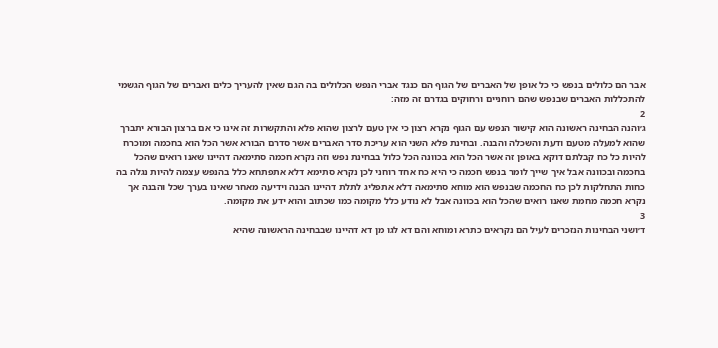אבר הם כלולים בנפש כי כל אופן של האברים של הגוף הם כנגד אברי הנפש הכלולים בה הגם שאין להעריך כלים ואברים של הגוף הגשמי להתכללות האברים שבנפש שהם רוחניים ורחוקים בגדרם זה מזה:
2
ג׳והנה הבחינה ראשונה הוא קישור הנפש עם הגוף נקרא רצון כי אין טעם לרצון שהוא פלא והתקשרות זה אינו כי אם ברצון הבורא יתברך שהוא למעלה מטעם ודעת והשכלה והבנה. ובחינת פלא השני הוא עריכת סדר האברים אשר סדרם הבורא אשר הכל הוא בחכמה ומוכרח להיות כל כח קבלתם דוקא באופן זה אשר הכל הוא בכוונה הכל כלול בבחינת נפש וזה נקרא חכמה סתימאה דהיינו שאנו רואים שהכל בחכמה ובכוונה אבל איך שייך לומר בנפש חכמה כי היא כח אחד רוחני לכן נקרא סתימא דלא אתפתחא כלל בהנפש עצמה להיות נגלה בה כחות התחלקות לכן כח החכמה שבנפש הוא מוחא סתימאה דלא אתפליג לתלת דהיינו הבנה וידיעה מאחר שאינו בערך שכל והבנה אך נקרא חכמה מחמת שאנו רואים שהכל הוא בכוונה אבל לא נודע כלל מקומה כמו שכתוב והוא ידע את מקומה.
3
ד׳ושני הבחינות הנזכרים לעיל הם נקראים כתרא ומוחא והם דא לגו מן דא דהיינו שבבחינה הראשונה שהיא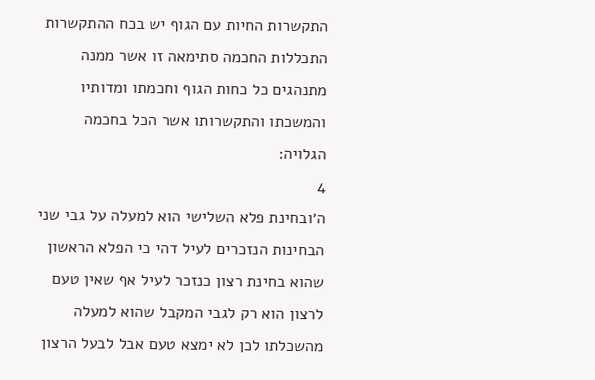התקשרות החיות עם הגוף יש בכח ההתקשרות התכללות החכמה סתימאה זו אשר ממנה מתנהגים כל כחות הגוף וחכמתו ומדותיו והמשכתו והתקשרותו אשר הכל בחכמה הגלויה:
4
ה׳ובחינת פלא השלישי הוא למעלה על גבי שני הבחינות הנזכרים לעיל דהי כי הפלא הראשון שהוא בחינת רצון כנזכר לעיל אף שאין טעם לרצון הוא רק לגבי המקבל שהוא למעלה מהשכלתו לכן לא ימצא טעם אבל לבעל הרצון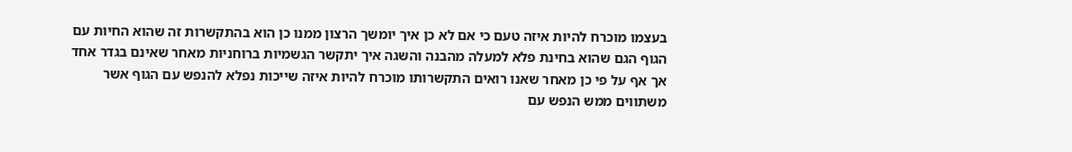בעצמו מוכרח להיות איזה טעם כי אם לא כן איך יומשך הרצון ממנו כן הוא בהתקשרות זה שהוא החיות עם הגוף הגם שהוא בחינת פלא למעלה מהבנה והשגה איך יתקשר הגשמיות ברוחניות מאחר שאינם בגדר אחד אך אף על פי כן מאחר שאנו רואים התקשרותו מוכרח להיות איזה שייכות נפלא להנפש עם הגוף אשר משתווים ממש הנפש עם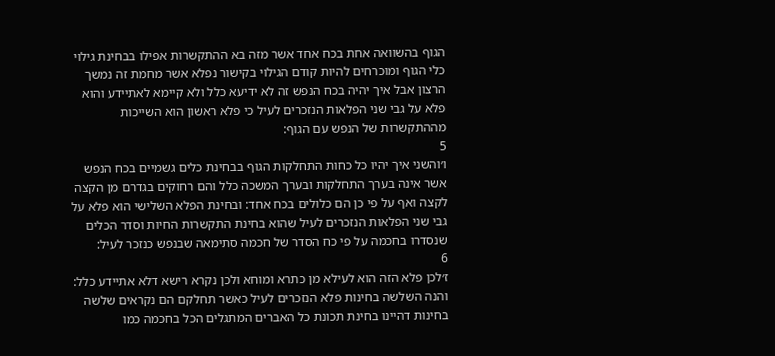הגוף בהשוואה אחת בכח אחד אשר מזה בא ההתקשרות אפילו בבחינת גילוי כלי הגוף ומוכרחים להיות קודם הגילוי בקישור נפלא אשר מחמת זה נמשך הרצון אבל איך יהיה בכח הנפש זה לא ידיעא כלל ולא קיימא לאתיידע והוא פלא על גבי שני הפלאות הנזכרים לעיל כי פלא ראשון הוא השייכות מההתקשרות של הנפש עם הגוף:
5
ו׳והשני איך יהיו כל כחות התחלקות הגוף בבחינת כלים גשמיים בכח הנפש אשר אינה בערך התחלקות ובערך המשכה כלל והם רחוקים בגדרם מן הקצה לקצה ואף על פי כן הם כלולים בכח אחד: ובחינת הפלא השלישי הוא פלא על גבי שני הפלאות הנזכרים לעיל שהוא בחינת התקשרות החיות וסדר הכלים שנסדרו בחכמה על פי כח הסדר של חכמה סתימאה שבנפש כנזכר לעיל:
6
ז׳לכן פלא הזה הוא לעילא מן כתרא ומוחא ולכן נקרא רישא דלא אתיידע כלל: והנה השלשה בחינות פלא הנזכרים לעיל כאשר תחלקם הם נקראים שלשה בחינות דהיינו בחינת תכונת כל האברים המתגלים הכל בחכמה כמו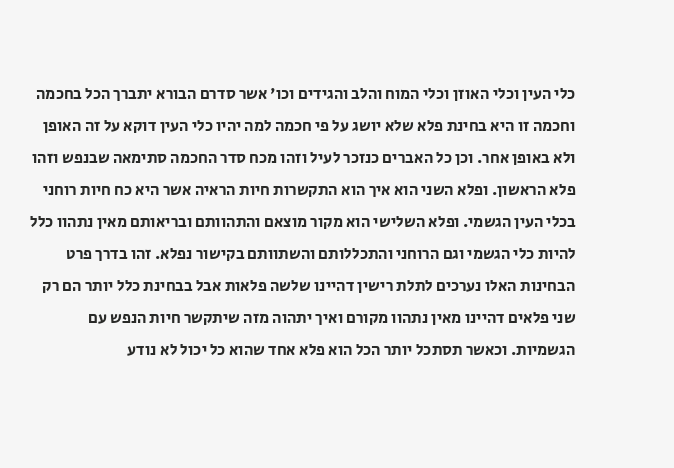כלי העין וכלי האוזן וכלי המוח והלב והגידים וכו' אשר סדרם הבורא יתברך הכל בחכמה וחכמה זו היא בחינת פלא שלא יושג על פי חכמה למה יהיו כלי העין דוקא על זה האופן ולא באופן אחר. וכן כל האברים כנזכר לעיל וזהו מכח סדר החכמה סתימאה שבנפש וזהו פלא הראשון. ופלא השני הוא איך הוא התקשרות חיות הראיה אשר היא כח חיות רוחני בכלי העין הגשמי. ופלא השלישי הוא מקור מוצאם והתהוותם ובריאותם מאין נתהוו כלל להיות כלי הגשמי וגם הרוחני והתכללותם והשתוותם בקישור נפלא. זהו בדרך פרט הבחינות האלו נערכים לתלת רישין דהיינו שלשה פלאות אבל בבחינת כלל יותר הם רק שני פלאים דהיינו מאין נתהוו מקורם ואיך יתהוה מזה שיתקשר חיות הנפש עם הגשמיות. וכאשר תסתכל יותר הכל הוא פלא אחד שהוא כל יכול לא נודע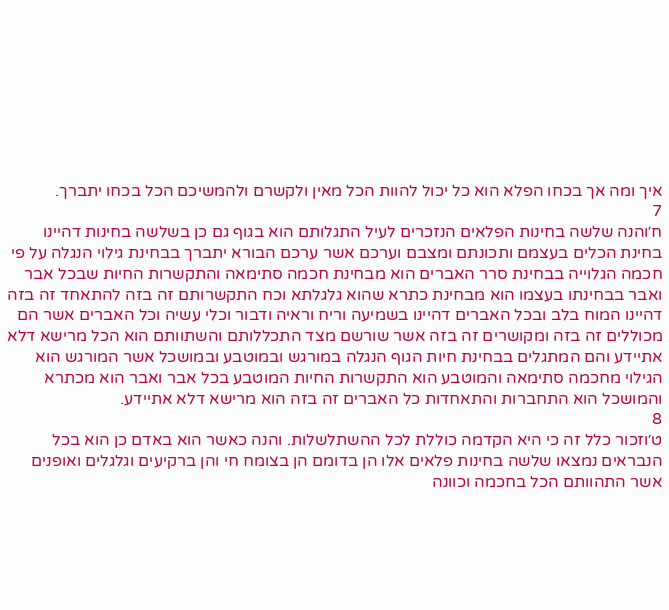איך ומה אך בכחו הפלא הוא כל יכול להוות הכל מאין ולקשרם ולהמשיכם הכל בכחו יתברך.
7
ח׳והנה שלשה בחינות הפלאים הנזכרים לעיל התגלותם הוא בגוף גם כן בשלשה בחינות דהיינו בחינת הכלים בעצמם ותכונתם ומצבם וערכם אשר ערכם הבורא יתברך בבחינת גילוי הנגלה על פי חכמה הגלוייה בבחינת סרר האברים הוא מבחינת חכמה סתימאה והתקשרות החיות שבכל אבר ואבר בבחינתו בעצמו הוא מבחינת כתרא שהוא גלגלתא וכח התקשרותם זה בזה להתאחד זה בזה דהיינו המוח בלב ובכל האברים דהיינו בשמיעה וריח וראיה ודבור וכלי עשיה וכל האברים אשר הם מכוללים זה בזה ומקושרים זה בזה אשר שורשם מצד התכללותם והשתוותם הוא הכל מרישא דלא אתיידע והם המתגלים בבחינת חיות הגוף הנגלה במורגש ובמוטבע ובמושכל אשר המורגש הוא הגילוי מחכמה סתימאה והמוטבע הוא התקשרות החיות המוטבע בכל אבר ואבר הוא מכתרא והמושכל הוא התחברות והתאחדות כל האברים זה בזה הוא מרישא דלא אתיידע.
8
ט׳וזכור כלל זה כי היא הקדמה כוללת לכל ההשתלשלות. והנה כאשר הוא באדם כן הוא בכל הנבראים נמצאו שלשה בחינות פלאים אלו הן בדומם הן בצומח חי והן ברקיעים וגלגלים ואופנים אשר התהוותם הכל בחכמה וכוונה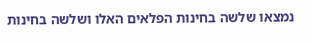נמצאו שלשה בחינות הפלאים האלו ושלשה בחינות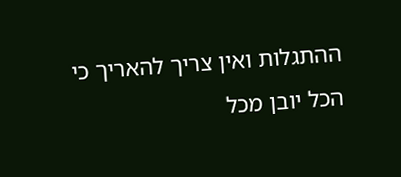ההתגלות ואין צריך להאריך כי הכל יובן מכל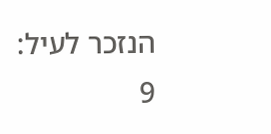הנזכר לעיל:
9